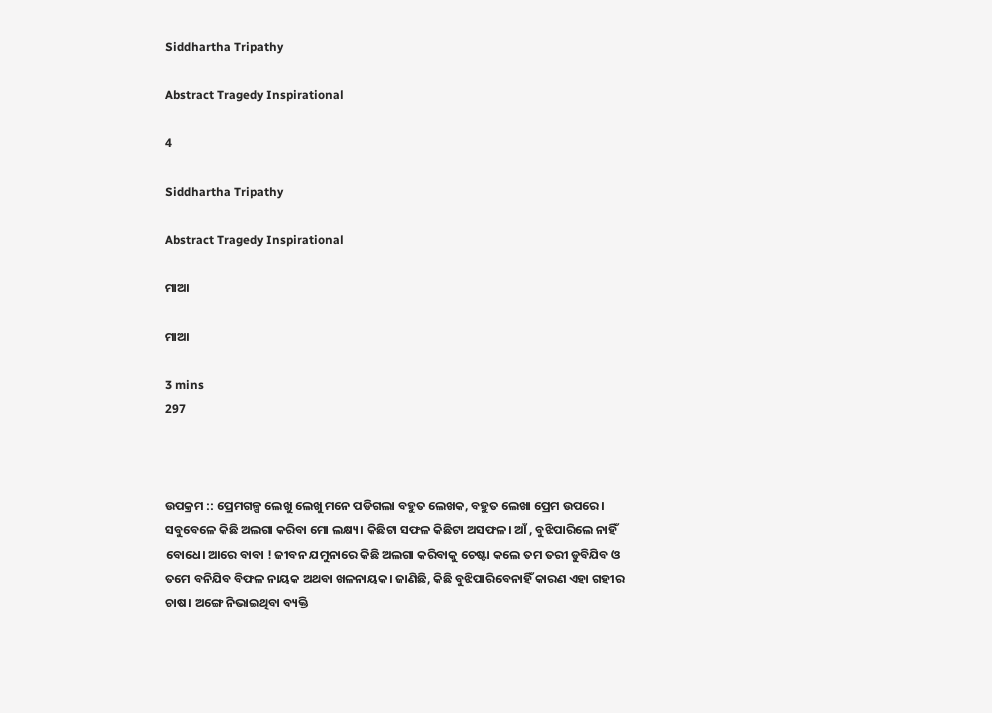Siddhartha Tripathy

Abstract Tragedy Inspirational

4

Siddhartha Tripathy

Abstract Tragedy Inspirational

ମାଆ

ମାଆ

3 mins
297



ଉପକ୍ରମ :: ପ୍ରେମଗଳ୍ପ ଲେଖୁ ଲେଖୁ ମନେ ପଡିଗଲା ବହୁତ ଲେଖକ, ବହୁତ ଲେଖା ପ୍ରେମ ଉପରେ। ସବୁବେଳେ କିଛି ଅଲଗା କରିବା ମୋ ଲକ୍ଷ୍ୟ। କିଛିଟା ସଫଳ କିଛିଟା ଅସଫଳ। ଆଁ , ବୁଝିପାରିଲେ ନାହିଁ ବୋଧେ। ଆରେ ବାବା ! ଜୀବନ ଯମୁନାରେ କିଛି ଅଲଗା କରିବାକୁ ଚେଷ୍ଟା କଲେ ତମ ତରୀ ଡୁବିଯିବ ଓ ତମେ ବନିଯିବ ବିଫଳ ନାୟକ ଅଥବା ଖଳନାୟକ। ଜାଣିଛି, କିଛି ବୁଝିପାରିବେନାହିଁ କାରଣ ଏହା ଗହୀର ଚାଷ। ଅଙ୍ଗେ ନିଭାଇଥିବା ବ୍ୟକ୍ତି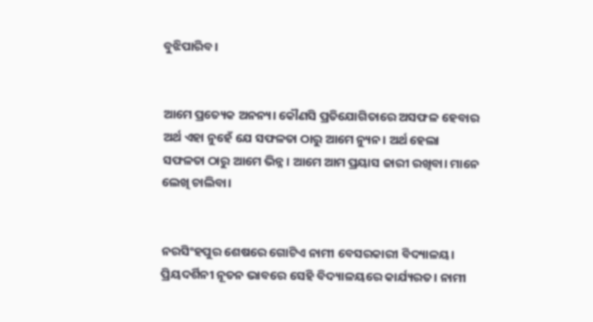ବୁଝିପାରିବ।


ଆମେ ପ୍ରତ୍ୟେକ ଅନନ୍ୟ। କୌଣସି ପ୍ରତିଯୋଗିତାରେ ଅସଫଳ ହେବାର ଅର୍ଥ ଏହା ନୁହେଁ ଯେ ସଫଳତା ଠାରୁ ଆମେ ନ୍ୟୁନ। ଅର୍ଥ ହେଲା ସଫଳତା ଠାରୁ ଆମେ ଭିନ୍ନ। ଆମେ ଆମ ପ୍ରୟାସ ଜାରୀ ରଖିବା। ମାନେ ଲେଖି ଚାଲିବା।


ନରସିଂହପୁର ଶେଷରେ ଗୋଟିଏ ନାମୀ ବେସରକାରୀ ବିଦ୍ୟାଳୟ। ପ୍ରିୟଦର୍ଶିନୀ ନୂତନ ଭାବରେ ସେହି ବିଦ୍ୟାଳୟରେ କାର୍ଯ୍ୟରତ। ନାମୀ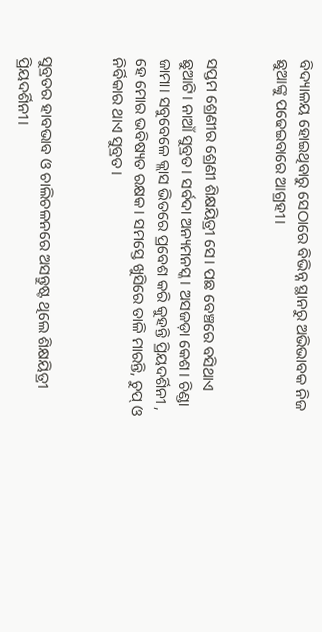ବିଦ୍ୟାଳୟ ହୋଇଥିବାରୁ ସେଠାରେ ବିଭିନ୍ନ ସ୍ଥାନରୁ ଅଭିଭାବକ ନିଜ ଛୁଆଙ୍କୁ ପଢେଇବାରେ ଆଗ୍ରହୀ।


ସପ୍ତମ ଶ୍ରେଣୀର ଶ୍ରେଣୀ ଶିକ୍ଷୟିତ୍ରୀ ସେ। ପଛ ବେଞ୍ଚରେ ବସିଥାଏ ଛୁଆଟି। ନାଆଁ ସୁବ୍ରତ। ସର୍ବଦା ଅନ୍ୟମନସ୍କ। ଅସଜଡ଼ା କେଶ। ଚିଣ୍ଡା ଜାମା। ସବୁବେଳେ କ୍ଲାସ ଭିତରେ ପ୍ରବେଶ କରି କୁହନ୍ତି ପ୍ରିୟଦର୍ଶିନୀ , ହେ ମୋର ଭବିଷ୍ୟତ ରକ୍ଷକ। ସମସ୍ତେ ଖୁସିରେ ତାଳି ମାରନ୍ତି, ଚୁପ୍ ଓ ନିର୍ବିକାର ଥାଏ ସୁବ୍ରତ।


ସୁବ୍ରତର ହାବଭାବ ଓ ଚାଲିଚଳନରେ ଅସନ୍ତୁଷ୍ଟ ଥିଲେ ଶିକ୍ଷୟିତ୍ରୀ ପ୍ରିୟଦର୍ଶିନୀ।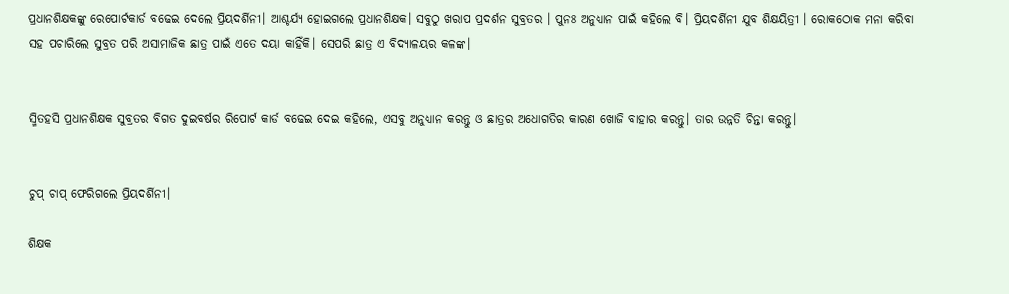ପ୍ରଧାନଶିକ୍ଷକଙ୍କୁ ରେପୋର୍ଟକାର୍ଡ ବଢେଇ ଦେଲେ ପ୍ରିୟଦର୍ଶିନୀ। ଆଶ୍ଚର୍ଯ୍ୟ ହୋଇଗଲେ ପ୍ରଧାନଶିକ୍ଷକ। ସବୁଠୁ ଖରାପ ପ୍ରଦର୍ଶନ ସୁବ୍ରତର । ପୁନଃ ଅନୁଧ୍ୟାନ ପାଇଁ କହିଲେ ବି। ପ୍ରିୟଦର୍ଶିନୀ ଯୁବ ଶିକ୍ଷୟିତ୍ରୀ । ରୋକଠୋକ ମନା କରିବା ସହ ପଚାରିଲେ ସୁବ୍ରତ ପରି ଅସାମାଜିକ ଛାତ୍ର ପାଇଁ ଏତେ ଦୟା କାହିଁକି। ସେପରି ଛାତ୍ର ଏ ବିଦ୍ୟାଳୟର କଳଙ୍କ।


ସ୍ମିତହସି ପ୍ରଧାନଶିକ୍ଷକ ସୁବ୍ରତର ବିଗତ ଦୁଇବର୍ଷର ରିପୋର୍ଟ କାର୍ଡ ବଢେଇ ଦେଇ କହିଲେ, ଏସବୁ ଅନୁଧ୍ୟାନ କରନ୍ତୁ ଓ ଛାତ୍ରର ଅଧୋଗତିର କାରଣ ଖୋଜି ବାହାର କରନ୍ତୁ। ତାର ଉନ୍ନତି ଚିନ୍ତା କରନ୍ତୁ।


ଚୁପ୍ ଚାପ୍ ଫେରିଗଲେ ପ୍ରିୟଦର୍ଶିନୀ।

ଶିକ୍ଷକ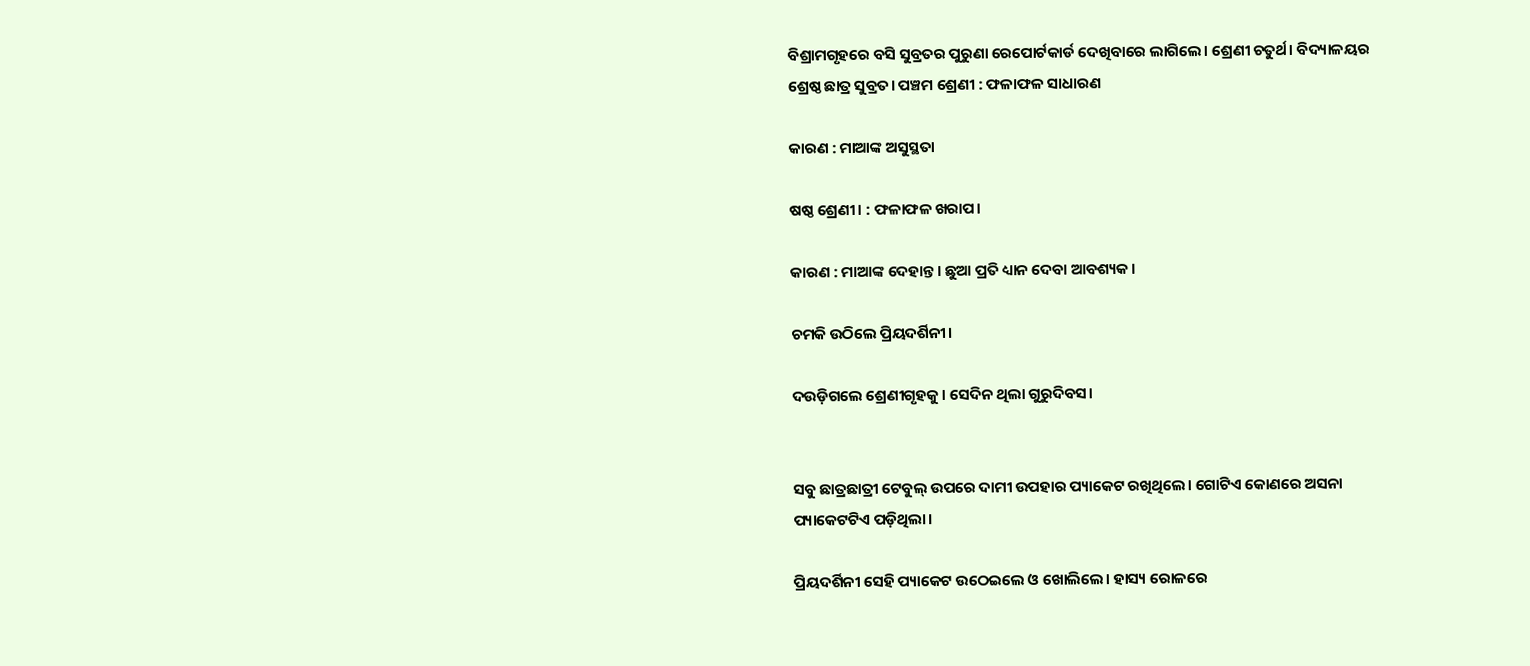ବିଶ୍ରାମଗୃହରେ ବସି ସୁବ୍ରତର ପୁରୁଣା ରେପୋର୍ଟକାର୍ଡ ଦେଖିବାରେ ଲାଗିଲେ। ଶ୍ରେଣୀ ଚତୁର୍ଥ। ବିଦ୍ୟାଳୟର ଶ୍ରେଷ୍ଠ ଛାତ୍ର ସୁବ୍ରତ। ପଞ୍ଚମ ଶ୍ରେଣୀ : ଫଳାଫଳ ସାଧାରଣ

କାରଣ : ମାଆଙ୍କ ଅସୁସ୍ଥତା

ଷଷ୍ଠ ଶ୍ରେଣୀ। : ଫଳାଫଳ ଖରାପ।

କାରଣ : ମାଆଙ୍କ ଦେହାନ୍ତ। ଛୁଆ ପ୍ରତି ଧ୍ୟାନ ଦେବା ଆବଶ୍ୟକ।

ଚମକି ଉଠିଲେ ପ୍ରିୟଦର୍ଶିନୀ।

ଦଉଡ଼ିଗଲେ ଶ୍ରେଣୀଗୃହକୁ। ସେଦିନ ଥିଲା ଗୁରୁଦିବସ।


ସବୁ ଛାତ୍ରଛାତ୍ରୀ ଟେବୁଲ୍ ଉପରେ ଦାମୀ ଉପହାର ପ୍ୟାକେଟ ରଖିଥିଲେ। ଗୋଟିଏ କୋଣରେ ଅସନା ପ୍ୟାକେଟଟିଏ ପଡ଼ିଥିଲା।

ପ୍ରିୟଦର୍ଶିନୀ ସେହି ପ୍ୟାକେଟ ଉଠେଇଲେ ଓ ଖୋଲିଲେ। ହାସ୍ୟ ରୋଳରେ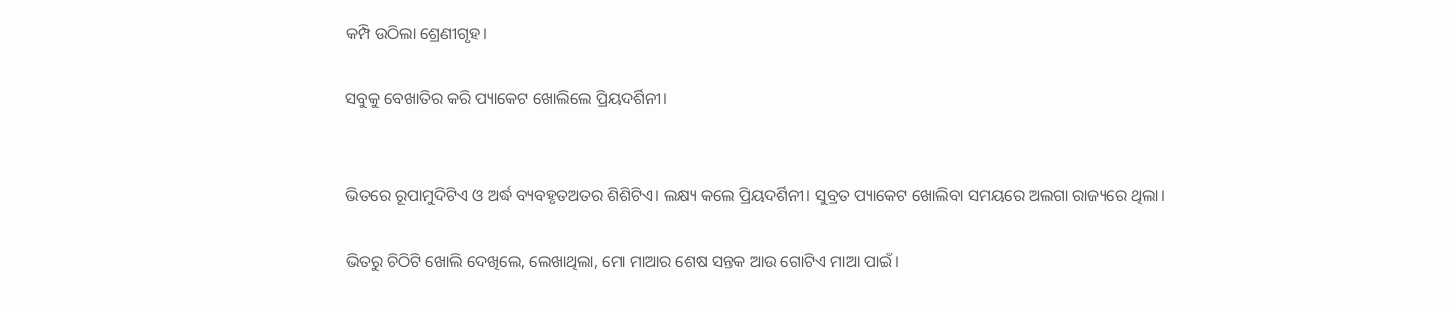କମ୍ପି ଉଠିଲା ଶ୍ରେଣୀଗୃହ।

ସବୁକୁ ବେଖାତିର କରି ପ୍ୟାକେଟ ଖୋଲିଲେ ପ୍ରିୟଦର୍ଶିନୀ।


ଭିତରେ ରୂପାମୁଦିଟିଏ ଓ ଅର୍ଦ୍ଧ ବ୍ୟବହୃତଅତର ଶିଶିଟିଏ। ଲକ୍ଷ୍ୟ କଲେ ପ୍ରିୟଦର୍ଶିନୀ। ସୁବ୍ରତ ପ୍ୟାକେଟ ଖୋଲିବା ସମୟରେ ଅଲଗା ରାଜ୍ୟରେ ଥିଲା।

ଭିତରୁ ଚିଠିଟି ଖୋଲି ଦେଖିଲେ, ଲେଖାଥିଲା, ମୋ ମାଆର ଶେଷ ସନ୍ତକ ଆଉ ଗୋଟିଏ ମାଆ ପାଇଁ।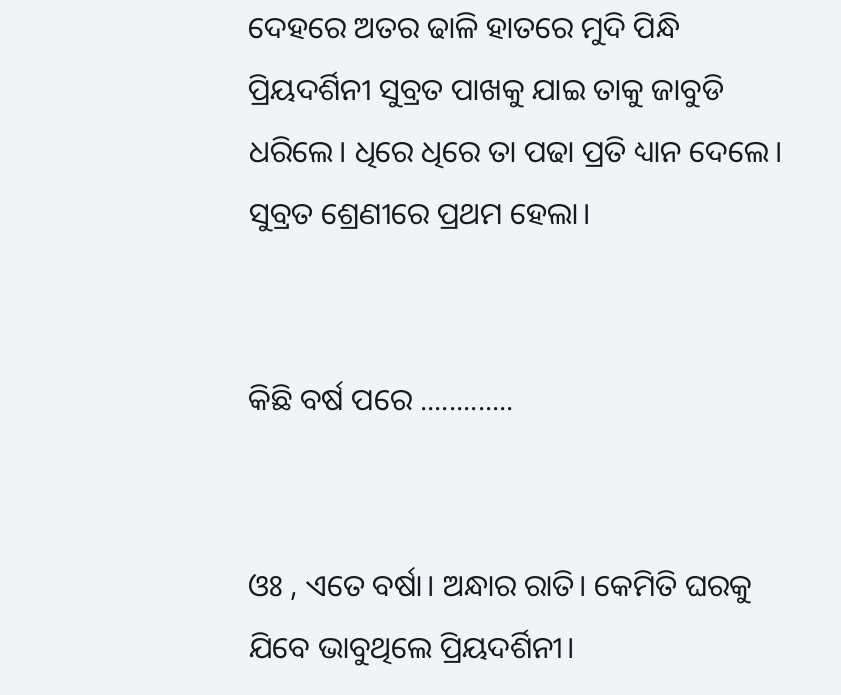ଦେହରେ ଅତର ଢାଳି ହାତରେ ମୁଦି ପିନ୍ଧି ପ୍ରିୟଦର୍ଶିନୀ ସୁବ୍ରତ ପାଖକୁ ଯାଇ ତାକୁ ଜାବୁଡି ଧରିଲେ। ଧିରେ ଧିରେ ତା ପଢା ପ୍ରତି ଧ୍ୟାନ ଦେଲେ। ସୁବ୍ରତ ଶ୍ରେଣୀରେ ପ୍ରଥମ ହେଲା।


କିଛି ବର୍ଷ ପରେ .............


ଓଃ , ଏତେ ବର୍ଷା। ଅନ୍ଧାର ରାତି। କେମିତି ଘରକୁ ଯିବେ ଭାବୁଥିଲେ ପ୍ରିୟଦର୍ଶିନୀ।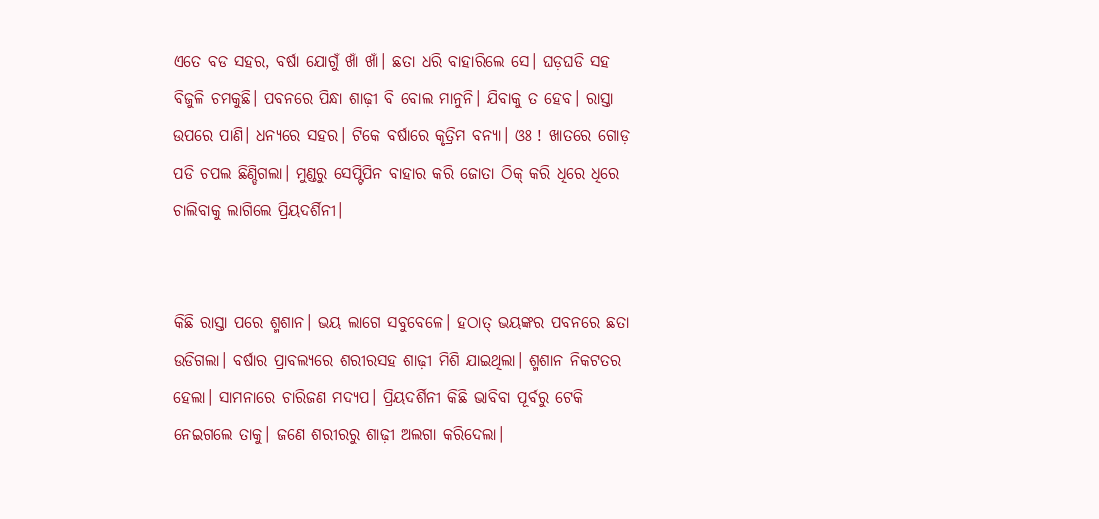ଏତେ ବଡ ସହର, ବର୍ଷା ଯୋଗୁଁ ଖାଁ ଖାଁ। ଛତା ଧରି ବାହାରିଲେ ସେ। ଘଡ଼ଘଡି ସହ ବିଜୁଳି ଚମକୁଛି। ପବନରେ ପିନ୍ଧା ଶାଢ଼ୀ ବି ବୋଲ ମାନୁନି। ଯିବାକୁ ତ ହେବ। ରାସ୍ତା ଉପରେ ପାଣି। ଧନ୍ୟରେ ସହର। ଟିକେ ବର୍ଷାରେ କୃତ୍ରିମ ବନ୍ୟା। ଓଃ ! ଖାତରେ ଗୋଡ଼ ପଡି ଚପଲ ଛିଣ୍ଡିଗଲା। ମୁଣ୍ଡରୁ ସେପ୍ଟିପିନ ବାହାର କରି ଜୋତା ଠିକ୍ କରି ଧିରେ ଧିରେ ଚାଲିବାକୁ ଲାଗିଲେ ପ୍ରିୟଦର୍ଶିନୀ।


କିଛି ରାସ୍ତା ପରେ ଶ୍ମଶାନ। ଭୟ ଲାଗେ ସବୁବେଳେ। ହଠାତ୍ ଭୟଙ୍କର ପବନରେ ଛତା ଉଡିଗଲା। ବର୍ଷାର ପ୍ରାବଲ୍ୟରେ ଶରୀରସହ ଶାଢ଼ୀ ମିଶି ଯାଇଥିଲା। ଶ୍ମଶାନ ନିକଟତର ହେଲା। ସାମନାରେ ଚାରିଜଣ ମଦ୍ୟପ। ପ୍ରିୟଦର୍ଶିନୀ କିଛି ଭାବିବା ପୂର୍ବରୁ ଟେକି ନେଇଗଲେ ତାକୁ। ଜଣେ ଶରୀରରୁ ଶାଢ଼ୀ ଅଲଗା କରିଦେଲା।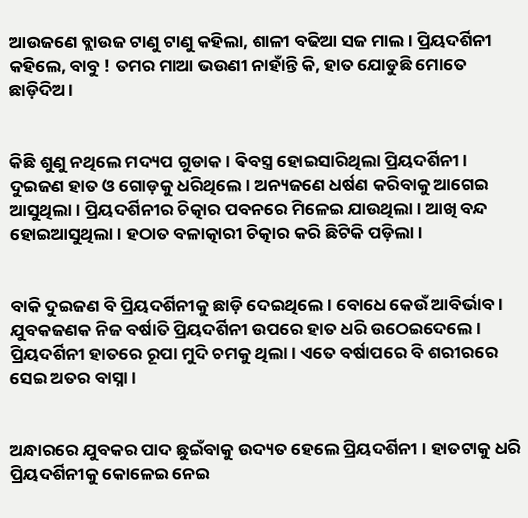ଆଉଜଣେ ବ୍ଲାଉଜ ଟାଣୁ ଟାଣୁ କହିଲା, ଶାଳୀ ବଢିଆ ସଜ ମାଲ। ପ୍ରିୟଦର୍ଶିନୀ କହିଲେ, ବାବୁ ! ତମର ମାଆ ଭଉଣୀ ନାହାଁନ୍ତି କି, ହାତ ଯୋଡୁଛି ମୋତେ ଛାଡ଼ିଦିଅ।


କିଛି ଶୁଣୁ ନଥିଲେ ମଦ୍ୟପ ଗୁଡାକ। ଵିବସ୍ତ୍ର ହୋଇସାରିଥିଲା ପ୍ରିୟଦର୍ଶିନୀ। ଦୁଇଜଣ ହାତ ଓ ଗୋଡ଼କୁ ଧରିଥିଲେ। ଅନ୍ୟଜଣେ ଧର୍ଷଣ କରିବାକୁ ଆଗେଇ ଆସୁଥିଲା। ପ୍ରିୟଦର୍ଶିନୀର ଚିତ୍କାର ପବନରେ ମିଳେଇ ଯାଉଥିଲା। ଆଖି ବନ୍ଦ ହୋଇଆସୁଥିଲା। ହଠାତ ବଳାତ୍କାରୀ ଚିତ୍କାର କରି ଛିଟିକି ପଡ଼ିଲା।


ବାକି ଦୁଇଜଣ ବି ପ୍ରିୟଦର୍ଶିନୀକୁ ଛାଡ଼ି ଦେଇଥିଲେ। ବୋଧେ କେଉଁ ଆବିର୍ଭାବ। ଯୁବକଜଣକ ନିଜ ବର୍ଷାତି ପ୍ରିୟଦର୍ଶିନୀ ଉପରେ ହାତ ଧରି ଉଠେଇଦେଲେ। ପ୍ରିୟଦର୍ଶିନୀ ହାତରେ ରୂପା ମୁଦି ଚମକୁ ଥିଲା। ଏତେ ବର୍ଷାପରେ ବି ଶରୀରରେ ସେଇ ଅତର ବାସ୍ନା।


ଅନ୍ଧାରରେ ଯୁବକର ପାଦ ଛୁଇଁବାକୁ ଉଦ୍ୟତ ହେଲେ ପ୍ରିୟଦର୍ଶିନୀ । ହାତଟାକୁ ଧରି ପ୍ରିୟଦର୍ଶିନୀକୁ କୋଳେଇ ନେଇ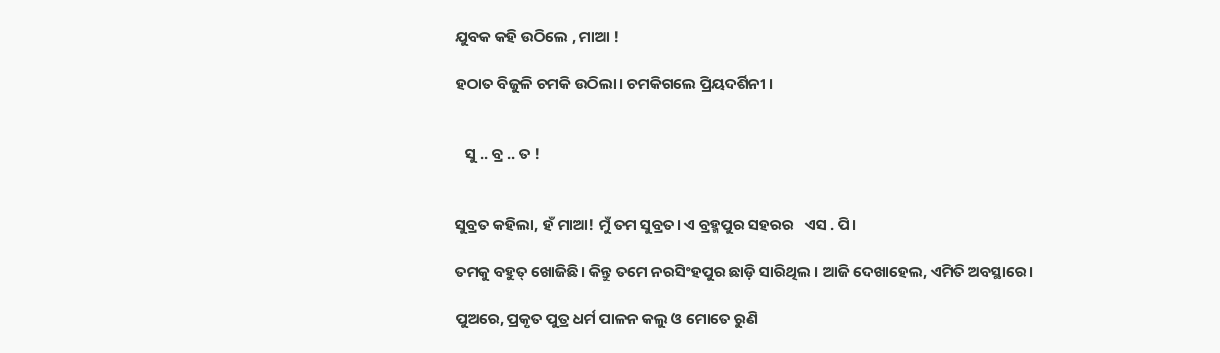ଯୁବକ କହି ଉଠିଲେ , ମାଆ !

ହଠାତ ବିଜୁଳି ଚମକି ଉଠିଲା। ଚମକିଗଲେ ପ୍ରିୟଦର୍ଶିନୀ ।


   ସୁ .. ବ୍ର .. ତ !


ସୁବ୍ରତ କହିଲା, ହଁ ମାଆ! ମୁଁ ତମ ସୁବ୍ରତ। ଏ ବ୍ରହ୍ମପୁର ସହରର   ଏସ . ପି।

ତମକୁ ବହୁତ୍ ଖୋଜିଛି। କିନ୍ତୁ ତମେ ନରସିଂହପୁର ଛାଡ଼ି ସାରିଥିଲ । ଆଜି ଦେଖାହେଲ, ଏମିତି ଅବସ୍ଥାରେ।

ପୁଅରେ, ପ୍ରକୃତ ପୁତ୍ର ଧର୍ମ ପାଳନ କଲୁ ଓ ମୋତେ ରୁଣି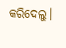କରିଦେଲୁ।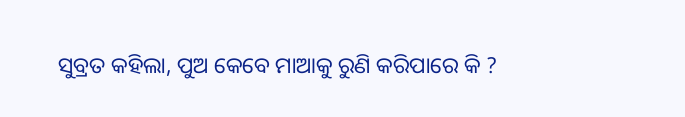ସୁବ୍ରତ କହିଲା, ପୁଅ କେବେ ମାଆକୁ ରୁଣି କରିପାରେ କି ?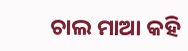ଚାଲ ମାଆ କହି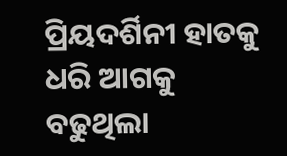ପ୍ରିୟଦର୍ଶିନୀ ହାତକୁ ଧରି ଆଗକୁ ବଢୁଥିଲା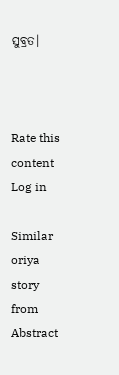ସୁବ୍ରତ।



Rate this content
Log in

Similar oriya story from Abstract